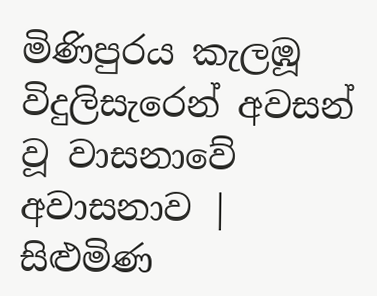මිණිපුරය කැලඹූ විදුලිසැරෙන් අවසන් වූ වාසනාවේ අවාසනාව | සිළුමිණ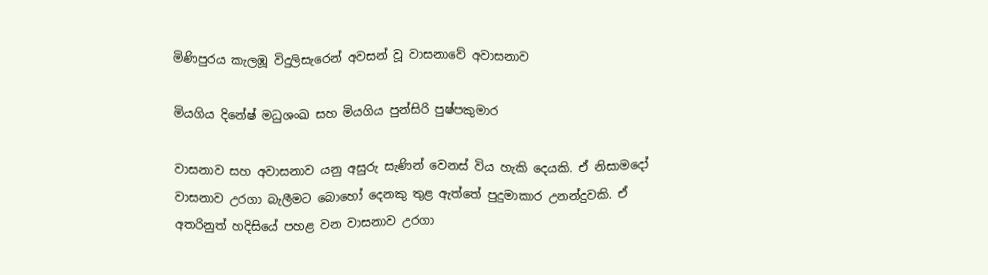මිණිපුරය කැලඹූ විදුලිසැරෙන් අවසන් වූ වාසනාවේ අවාසනාව

මියගිය දිනේෂ් මධුශංඛ සහ මියගිය පුන්සිරි පුෂ්පකුමාර

වාසනාව සහ අවාසනාව යනු අසුරු සැණින් වෙනස් විය හැකි දෙයකි. ඒ නිසාමදෝ වාසනාව උරගා බැලීමට බොහෝ දෙනකු තුළ ඇත්තේ පුදුමාකාර උනන්දුවකි. ඒ අතරිනුත් හදිසියේ පහළ වන වාසනාව උරගා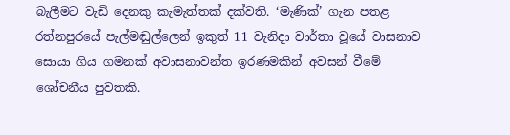බැලීමට වැඩි දෙනකු කැමැත්තක් දක්වති. ‘මැණික්’ ගැන පතළ රත්නපුරයේ පැල්මඬුල්ලෙන් ඉකුත් 11 වැනිදා වාර්තා වූයේ වාසනාව සොයා ගිය ගමනක් අවාසනාවන්ත ඉරණමකින් අවසන් වීමේ ශෝචනීය පුවතකි.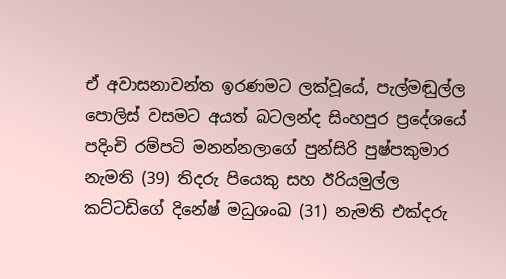ඒ අවාසනාවන්ත ඉරණමට ලක්වූයේ, පැල්මඬුල්ල පොලිස් වසමට අයත් බටලන්ද සිංහපුර ප්‍රදේශයේ පදිංචි රම්පටි මනන්නලාගේ පුන්සිරි පුෂ්පකුමාර නැමති (39) තිදරු පියෙකු සහ ඊරියමුල්ල කට්ටඩිගේ දිනේෂ් මධුශංඛ (31) නැමති එක්දරු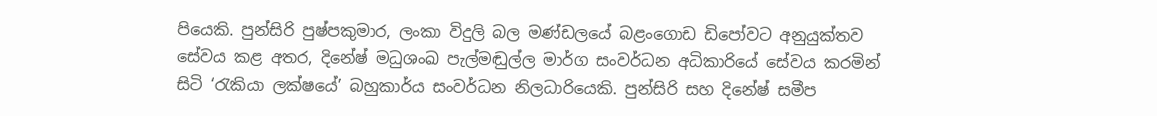පියෙකි. පුන්සිරි පුෂ්පකුමාර, ලංකා විදුලි බල මණ්ඩලයේ බළංගොඩ ඩිපෝවට අනුයුක්තව සේවය කළ අතර, දිනේෂ් මධුශංඛ පැල්මඬුල්ල මාර්ග සංවර්ධන අධිකාරියේ සේවය කරමින් සිටි ‘රැකියා ලක්ෂයේ’ බහුකාර්ය සංවර්ධන නිලධාරියෙකි. පුන්සිරි සහ දිනේෂ් සමීප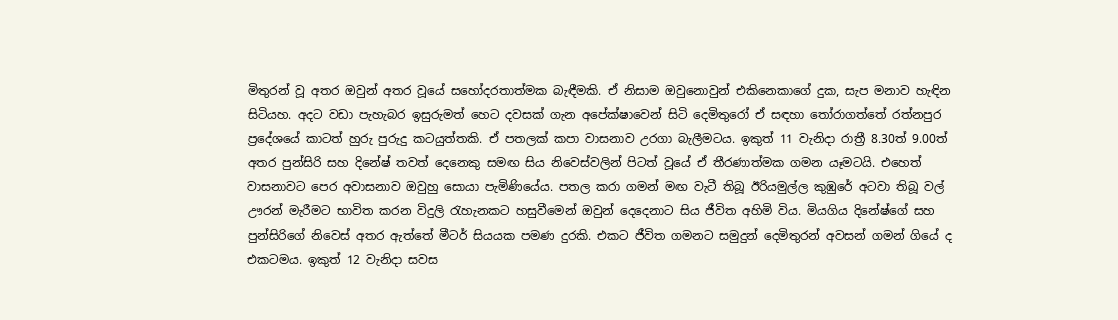මිතුරන් වූ අතර ඔවුන් අතර වූයේ සහෝදරතාත්මක බැඳීමකි. ඒ නිසාම ඔවුනොවුන් එකිනෙකාගේ දුක, සැප මනාව හැඳින සිටියහ. අදට වඩා පැහැබර ඉසුරුමත් හෙට දවසක් ගැන අපේක්ෂාවෙන් සිටි දෙමිතුරෝ ඒ සඳහා තෝරාගත්තේ රත්නපුර ප්‍රදේශයේ කාටත් හුරු පුරුදු කටයුත්තකි. ඒ පතලක් කපා වාසනාව උරගා බැලීමටය. ඉකුත් 11 වැනිදා රාත්‍රී 8.30ත් 9.00ත් අතර පුන්සිරි සහ දිනේෂ් තවත් දෙනෙකු සමඟ සිය නිවෙස්වලින් පිටත් වූයේ ඒ තීරණාත්මක ගමන යෑමටයි. එහෙත් වාසනාවට පෙර අවාසනාව ඔවුහු සොයා පැමිණියේය. පතල කරා ගමන් මඟ වැටී තිබූ ඊරියමුල්ල කුඹුරේ අටවා තිබූ වල් ඌරන් මැරීමට භාවිත කරන විදුලි රැහැනකට හසුවීමෙන් ඔවුන් දෙදෙනාට සිය ජීවිත අහිමි විය. මියගිය දිනේෂ්ගේ සහ පුන්සිරිගේ නිවෙස් අතර ඇත්තේ මීටර් සියයක පමණ දුරකි. එකට ජීවිත ගමනට සමුදුන් දෙමිතුරන් අවසන් ගමන් ගියේ ද එකටමය. ඉකුත් 12 වැනිදා සවස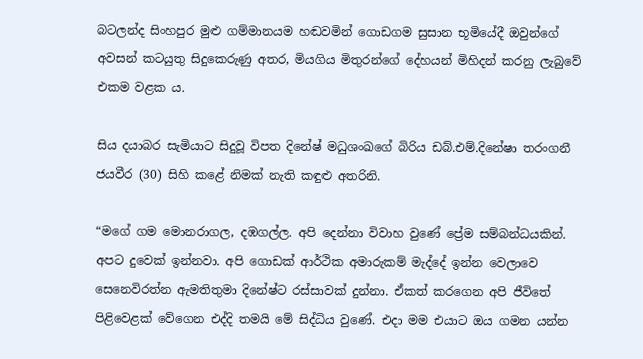බටලන්ද සිංහපුර මුළු ගම්මානයම හඬවමින් ගොඩගම සුසාන භූමියේදී ඔවුන්ගේ අවසන් කටයුතු සිදුකෙරුණු අතර, මියගිය මිතුරන්ගේ දේහයන් මිහිදන් කරනු ලැබුවේ එකම වළක ය.

සිය දයාබර සැමියාට සිදුවූ විපත දිනේෂ් මධුශංඛගේ බිරිය ඩබ්.එම්.දිනේෂා තරංගනී ජයවීර (30) සිහි කළේ නිමක් නැති කඳුළු අතරිනි.

“මගේ ගම මොනරාගල, දඹගල්ල. අපි දෙන්නා විවාහ වුණේ ප්‍රේම සම්බන්ධයකින්. අපට දුවෙක් ඉන්නවා. අපි ගොඩක් ආර්ථික අමාරුකම් මැද්දේ ඉන්න වෙලාවෙ සෙනෙවිරත්න ඇමතිතුමා දිනේෂ්ට රස්සාවක් දුන්නා. ඒකත් කරගෙන අපි ජීවිතේ පිළිවෙළක් වේගෙන එද්දි තමයි මේ සිද්ධිය වුණේ. එදා මම එයාට ඔය ගමන යන්න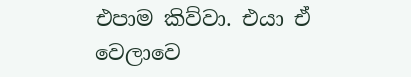එපාම කිව්වා. එයා ඒ වෙලාවෙ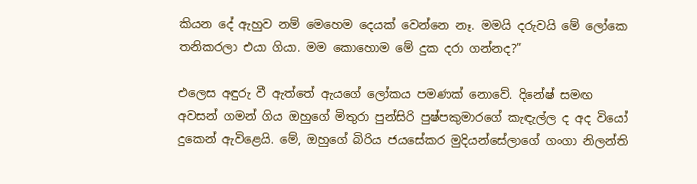කියන දේ ඇහුව නම් මෙහෙම දෙයක් වෙන්නෙ නෑ. මමයි දරුවයි මේ ලෝකෙ තනිකරලා එයා ගියා. මම කොහොම මේ දුක දරා ගන්නද?”

එලෙස අඳුරු වී ඇත්තේ ඇයගේ ලෝකය පමණක් නොවේ. දිනේෂ් සමඟ අවසන් ගමන් ගිය ඔහුගේ මිතුරා පුන්සිරි පුෂ්පකුමාරගේ කැඳැල්ල ද අද වියෝ දුකෙන් ඇවිළෙයි. මේ, ඔහුගේ බිරිය ජයසේකර මුදියන්සේලාගේ ගංගා නිලන්ති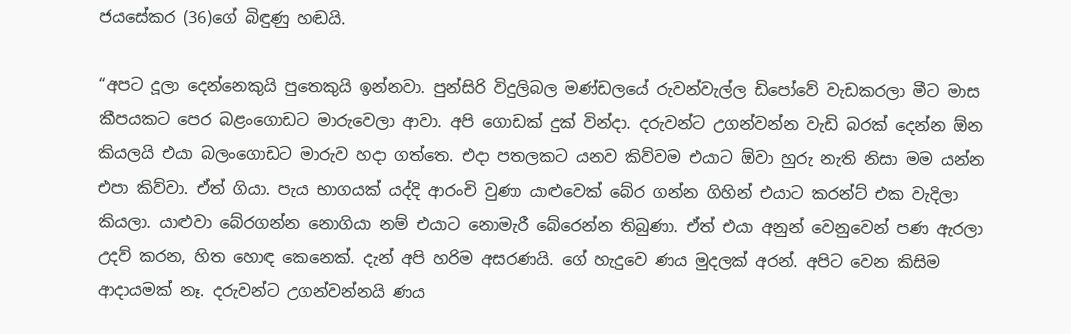ජයසේකර (36)ගේ බිඳුණු හඬයි.

“අපට දූලා දෙන්නෙකුයි පුතෙකුයි ඉන්නවා. පුන්සිරි විදුලිබල මණ්ඩලයේ රුවන්වැල්ල ඩිපෝවේ වැඩකරලා මීට මාස කීපයකට පෙර බළංගොඩට මාරුවෙලා ආවා. අපි ගොඩක් දුක් වින්දා. දරුවන්ට උගන්වන්න වැඩි බරක් දෙන්න ඕන කියලයි එයා බලංගොඩට මාරුව හදා ගත්තෙ. එදා පතලකට යනව කිව්වම එයාට ඕවා හුරු නැති නිසා මම යන්න එපා කිව්වා. ඒත් ගියා. පැය භාගයක් යද්දි ආරංචි වුණා යාළුවෙක් බේර ගන්න ගිහින් එයාට කරන්ට් එක වැදිලා කියලා. යාළුවා බේරගන්න නොගියා නම් එයාට නොමැරී බේරෙන්න තිබුණා. ඒත් එයා අනුන් වෙනුවෙන් පණ ඇරලා උදව් කරන, හිත හොඳ කෙනෙක්. දැන් අපි හරිම අසරණයි. ගේ හැදුවෙ ණය මුදලක් අරන්. අපිට වෙන කිසිම ආදායමක් නෑ. දරුවන්ට උගන්වන්නයි ණය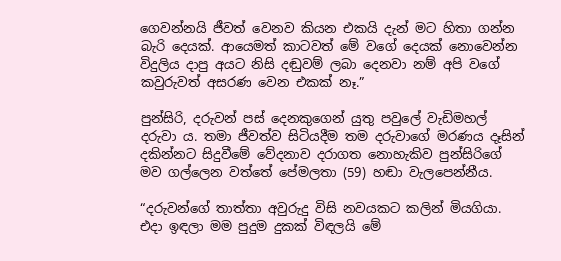ගෙවන්නයි ජීවත් වෙනව කියන එකයි දැන් මට හිතා ගන්න බැරි දෙයක්. ආයෙමත් කාටවත් මේ වගේ දෙයක් නොවෙන්න විදුලිය දාපු අයට නිසි දඬුවම් ලබා දෙනවා නම් අපි වගේ කවුරුවත් අසරණ වෙන එකක් නෑ.”

පුන්සිරි, දරුවන් පස් දෙනකුගෙන් යුතු පවුලේ වැඩිමහල් දරුවා ය. තමා ජීවත්ව සිටියදීම තම දරුවාගේ මරණය දෑසින් දකින්නට සිදුවීමේ වේදනාව දරාගත නොහැකිව පුන්සිරිගේ මව ගල්ලෙන වත්තේ පේමලතා (59) හඬා වැලපෙන්නීය.

“දරුවන්ගේ තාත්තා අවුරුදු විසි නවයකට කලින් මියගියා. එදා ඉඳලා මම පුදුම දුකක් විඳලයි මේ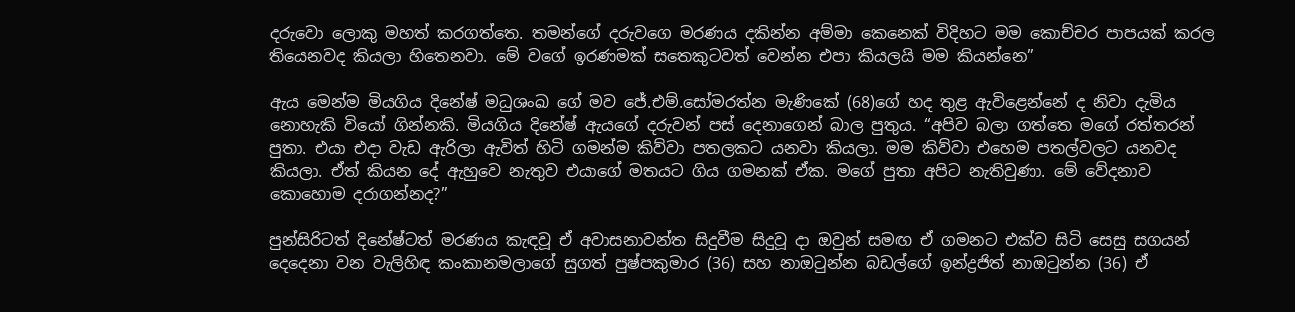දරුවො ලොකු මහත් කරගත්තෙ. තමන්ගේ දරුවගෙ මරණය දකින්න අම්මා කෙනෙක් විදිහට මම කොච්චර පාපයක් කරල තියෙනවද කියලා හිතෙනවා. මේ වගේ ඉරණමක් සතෙකුටවත් වෙන්න එපා කියලයි මම කියන්නෙ”

ඇය මෙන්ම මියගිය දිනේෂ් මධුශංඛ ගේ මව ජේ.එම්.සෝමරත්න මැණිකේ (68)ගේ හද තුළ ඇවිළෙන්නේ ද නිවා දැමිය නොහැකි වියෝ ගින්නකි. මියගිය දිනේෂ් ඇයගේ දරුවන් පස් දෙනාගෙන් බාල පුතුය. “අපිව බලා ගත්තෙ මගේ රත්තරන් පුතා. එයා එදා වැඩ ඇරිලා ඇවිත් හිටි ගමන්ම කිව්වා පතලකට යනවා කියලා. මම කිව්වා එහෙම පතල්වලට යනවද කියලා. ඒත් කියන දේ ඇහුවෙ නැතුව එයාගේ මතයට ගිය ගමනක් ඒක. මගේ පුතා අපිට නැතිවුණා. මේ වේදනාව කොහොම දරාගන්නද?”

පුන්සිරිටත් දිනේෂ්ටත් මරණය කැඳවූ ඒ අවාසනාවන්ත සිදුවීම සිදුවූ දා ඔවුන් සමඟ ඒ ගමනට එක්ව සිටි සෙසු සගයන් දෙදෙනා වන වැලිහිඳ කංකානමලාගේ සුගත් පුෂ්පකුමාර (36) සහ නාඔටුන්න බඩල්ගේ ඉන්ද්‍රජිත් නාඔටුන්න (36) ඒ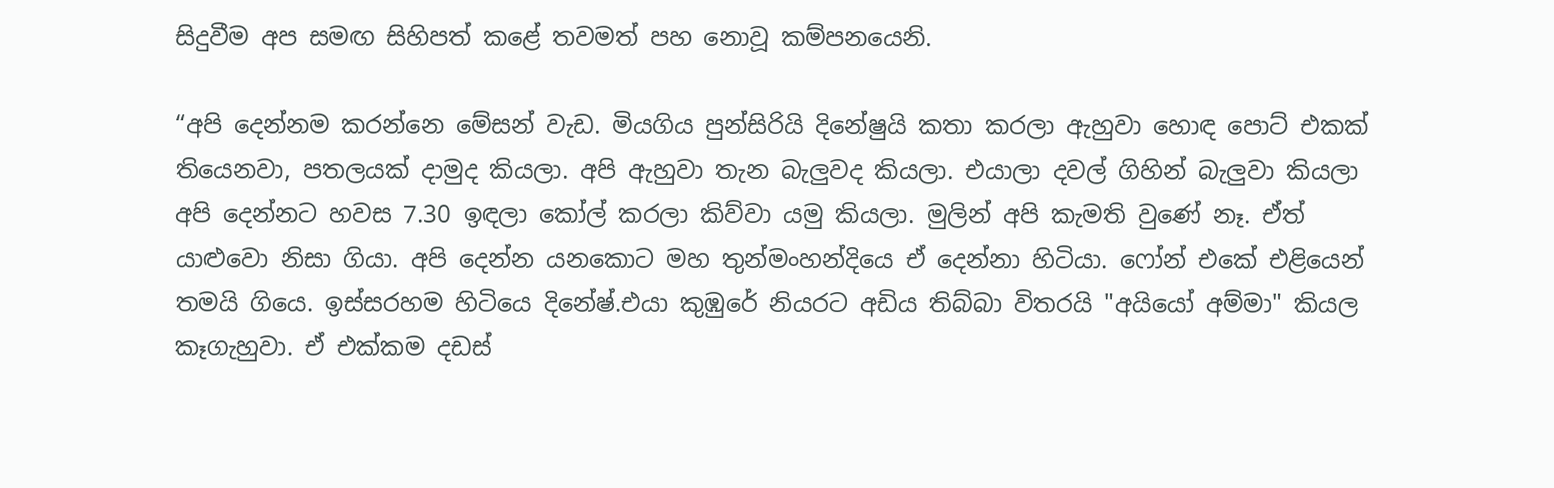සිදුවීම අප සමඟ සිහිපත් කළේ තවමත් පහ නොවූ කම්පනයෙනි.

“අපි දෙන්නම කරන්නෙ මේසන් වැඩ. මියගිය පුන්සිරියි දිනේෂුයි කතා කරලා ඇහුවා හොඳ පොට් එකක් තියෙනවා, පතලයක් දාමුද කියලා. අපි ඇහුවා තැන බැලුවද කියලා. එයාලා දවල් ගිහින් බැලුවා කියලා අපි දෙන්නට හවස 7.30 ඉඳලා කෝල් කරලා කිව්වා යමු කියලා. මුලින් අපි කැමති වුණේ නෑ. ඒත් යාළුවො නිසා ගියා. අපි දෙන්න යනකොට මහ තුන්මංහන්දියෙ ඒ දෙන්නා හිටියා. ෆෝන් එකේ එළියෙන් තමයි ගියෙ. ඉස්සරහම හිටියෙ දිනේෂ්.එයා කුඹුරේ නියරට අඩිය තිබ්බා විතරයි "අයියෝ අම්මා" කියල කෑගැහුවා. ඒ එක්කම දඩස්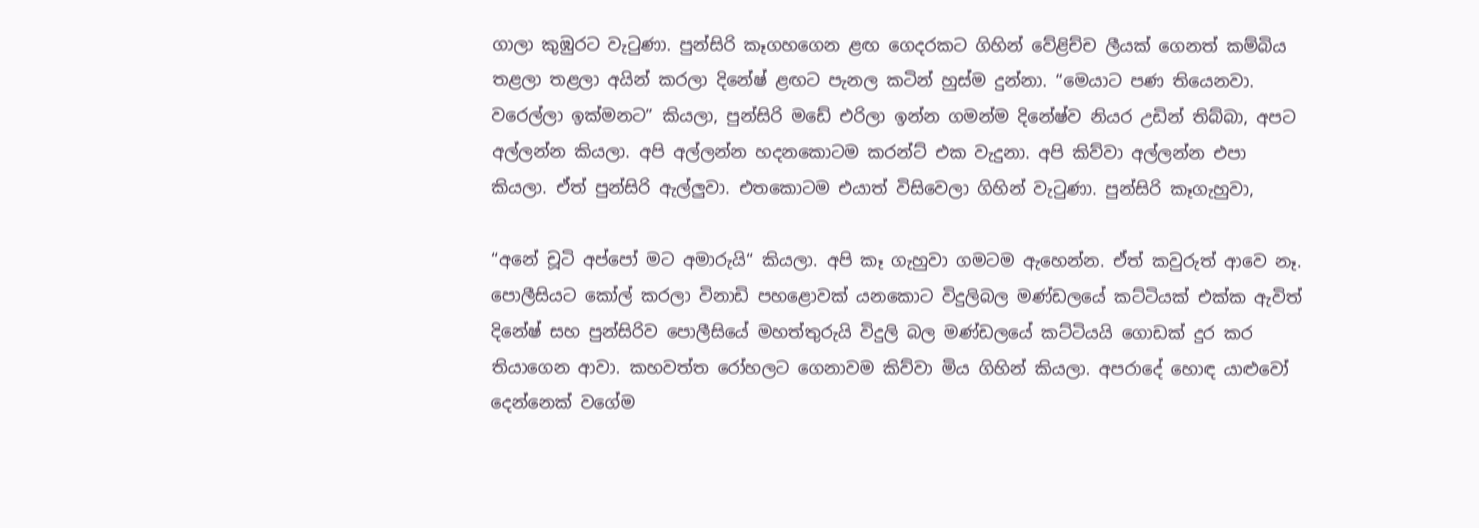ගාලා කුඹුරට වැටුණා. පුන්සිරි කෑගහගෙන ළඟ ගෙදරකට ගිහින් වේළිච්ච ලීයක් ගෙනත් කම්බිය තළලා තළලා අයින් කරලා දිනේෂ් ළඟට පැනල කටින් හුස්ම දුන්නා. “මෙයාට පණ තියෙනවා. වරෙල්ලා ඉක්මනට” කියලා, පුන්සිරි මඩේ එරිලා ඉන්න ගමන්ම දිනේෂ්ව නියර උඩින් තිබ්බා, අපට අල්ලන්න කියලා. අපි අල්ලන්න හදනකොටම කරන්ට් එක වැදුනා. අපි කිව්වා අල්ලන්න එපා කියලා. ඒත් පුන්සිරි ඇල්ලුවා. එතකොටම එයාත් විසිවෙලා ගිහින් වැටුණා. පුන්සිරි කෑගැහුවා,

“අනේ චූටි අප්පෝ මට අමාරුයි“ කියලා. අපි කෑ ගැහුවා ගමටම ඇහෙන්න. ඒත් කවුරුත් ආවෙ නෑ. පොලීසියට කෝල් කරලා විනාඩි පහළොවක් යනකොට විදුලිබල මණ්ඩලයේ කට්ටියක් එක්ක ඇවිත් දිනේෂ් සහ පුන්සිරිව පොලීසියේ මහත්තුරුයි විදුලි බල මණ්ඩලයේ කට්ටියයි ගොඩක් දුර කර තියාගෙන ආවා. කහවත්ත රෝහලට ගෙනාවම කිව්වා මිය ගිහින් කියලා. අපරාදේ හොඳ යාළුවෝ දෙන්නෙක් වගේම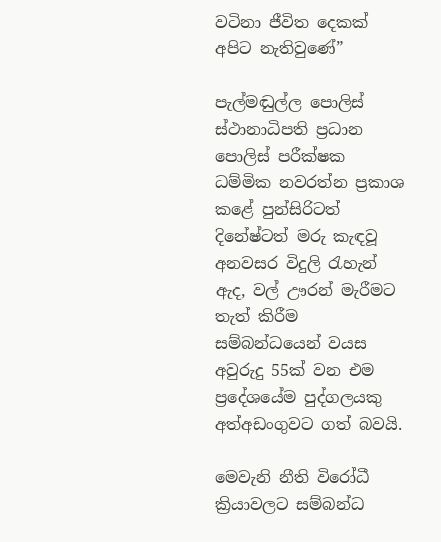වටිනා ජීවිත දෙකක් අපිට නැතිවුණේ”

පැල්මඬුල්ල පොලිස් ස්ථානාධිපති ප්‍රධාන පොලිස් පරීක්ෂක ධම්මික නවරත්න ප්‍රකාශ කළේ පුන්සිරිටත් දිනේෂ්ටත් මරු කැඳවූ අනවසර විදුලි රැහැන් ඇද, වල් ඌරන් මැරීමට තැත් කිරීම සම්බන්ධයෙන් වයස අවුරුදු 55ක් වන එම ප්‍රදේශයේම පුද්ගලයකු අත්අඩංගුවට ගත් බවයි.

මෙවැනි නීති විරෝධී ක්‍රියාවලට සම්බන්ධ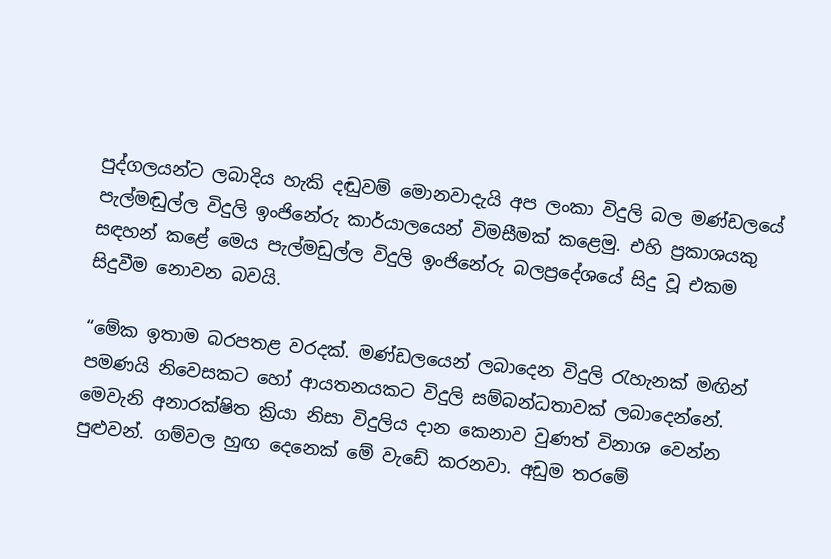පුද්ගලයන්ට ලබාදිය හැකි දඬුවම් මොනවාදැයි අප ලංකා විදුලි බල මණ්ඩලයේ පැල්මඬුල්ල විදුලි ඉංජිනේරු කාර්යාලයෙන් විමසීමක් කළෙමු. එහි ප්‍රකාශයකු සඳහන් කළේ මෙය පැල්මඩුල්ල විදුලි ඉංජිනේරු බලප්‍රදේශයේ සිදු වූ එකම සිදුවීම නොවන බවයි.

“මේක ඉතාම බරපතළ වරදක්. මණ්ඩලයෙන් ලබාදෙන විදුලි රැහැනක් මඟින් පමණයි නිවෙසකට හෝ ආයතනයකට විදුලි සම්බන්ධතාවක් ලබාදෙන්නේ. මෙවැනි අනාරක්ෂිත ක්‍රියා නිසා විදුලිය දාන කෙනාව වුණත් විනාශ වෙන්න පුළුවන්. ගම්වල හුඟ දෙනෙක් මේ වැඩේ කරනවා. අඩුම තරමේ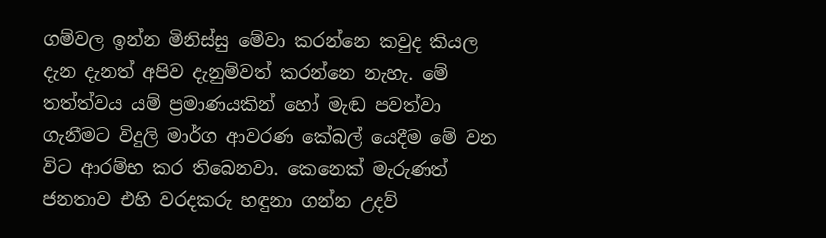ගම්වල ඉන්න මිනිස්සු මේවා කරන්නෙ කවුද කියල දැන දැනත් අපිව දැනුම්වත් කරන්නෙ නැහැ. මේ තත්ත්වය යම් ප්‍රමාණයකින් හෝ මැඬ පවත්වා ගැනීමට විදුලි මාර්ග ආවරණ කේබල් යෙදීම මේ වන විට ආරම්භ කර තිබෙනවා. කෙනෙක් මැරුණත් ජනතාව එහි වරදකරු හඳුනා ගන්න උදව්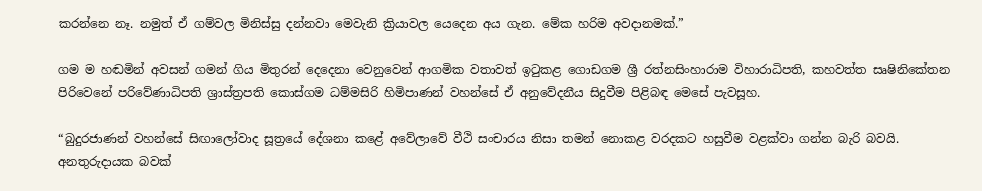කරන්නෙ නෑ. නමුත් ඒ ගම්වල මිනිස්සු දන්නවා මෙවැනි ක්‍රියාවල යෙදෙන අය ගැන. මේක හරිම අවදානමක්.”

ගම ම හඬමින් අවසන් ගමන් ගිය මිතුරන් දෙදෙනා වෙනුවෙන් ආගමික වතාවත් ඉටුකළ ගොඩගම ශ්‍රී රත්නසිංහාරාම විහාරාධිපති, කහවත්ත සෘෂිනිකේතන පිරිවෙනේ පරිවේණාධිපති ශ්‍රාස්ත්‍රපති කොස්ගම ධම්මසිරි හිමිපාණන් වහන්සේ ඒ අනුවේදනීය සිදුවීම පිළිබඳ මෙසේ පැවසූහ.

“බුදුරජාණන් වහන්සේ සිඟාලෝවාද සූත්‍රයේ දේශනා කළේ අවේලාවේ වීථි සංචාරය නිසා තමන් නොකළ වරදකට හසුවීම වළක්වා ගන්න බැරි බවයි. අනතුරුදායක බවක්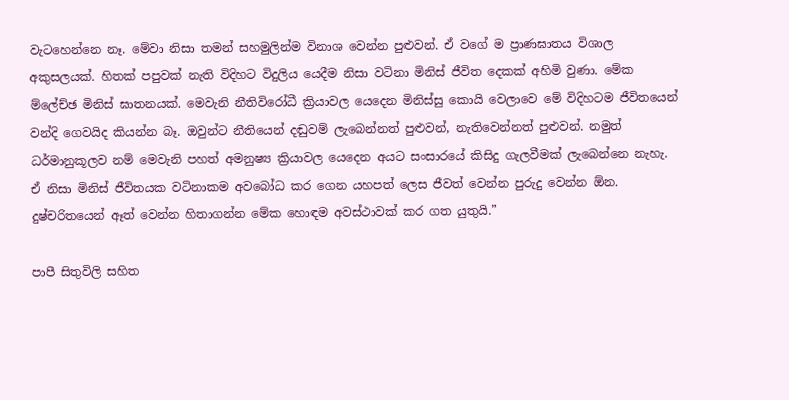වැටහෙන්නෙ නෑ. මේවා නිසා තමන් සහමුලින්ම විනාශ වෙන්න පුළුවන්. ඒ වගේ ම ප්‍රාණඝාතය විශාල අකුසලයක්. හිතක් පපුවක් නැති විදිහට විදුලිය යෙදීම නිසා වටිනා මිනිස් ජීවිත දෙකක් අහිමි වුණා. මේක ම්ලේච්ඡ මිනිස් ඝාතනයක්. මෙවැනි නීතිවිරෝධී ක්‍රියාවල යෙදෙන මිනිස්සු කොයි වෙලාවෙ මේ විදිහටම ජීවිතයෙන් වන්දි ගෙවයිද කියන්න බෑ. ඔවුන්ට නීතියෙන් දඬුවම් ලැබෙන්නත් පුළුවන්, නැතිවෙන්නත් පුළුවන්. නමුත් ධර්මානුකූලව නම් මෙවැනි පහත් අමනුෂ්‍ය ක්‍රියාවල යෙදෙන අයට සංසාරයේ කිසිදු ගැලවීමක් ලැබෙන්නෙ නැහැ. ඒ නිසා මිනිස් ජීවිතයක වටිනාකම අවබෝධ කර ගෙන යහපත් ලෙස ජීවත් වෙන්න පුරුදු වෙන්න ඕන. දුෂ්චරිතයෙන් ඈත් වෙන්න හිතාගන්න මේක හොඳම අවස්ථාවක් කර ගත යුතුයි.”

පාපී සිතුවිලි සහිත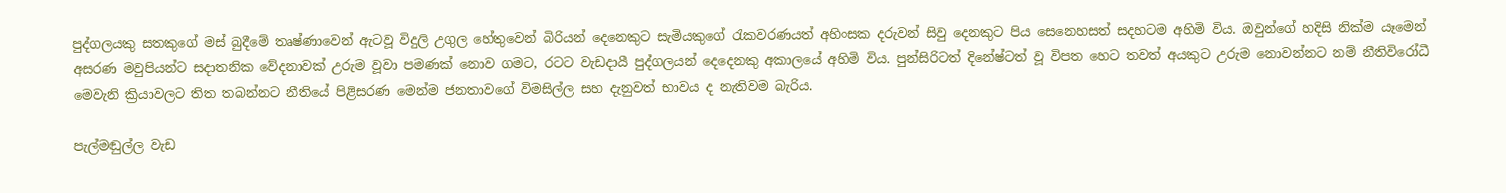පුද්ගලයකු සතකුගේ මස් බුදීමේ තෘෂ්ණාවෙන් ඇටවූ විදුලි උගුල හේතුවෙන් බිරියන් දෙනෙකුට සැමියකුගේ රැකවරණයත් අහිංසක දරුවන් සිවු දෙනකුට පිය සෙනෙහසත් සදහටම අහිමි විය. ඔවුන්ගේ හදිසි නික්ම යෑමෙන් අසරණ මවුපියන්ට සදාතනික වේදනාවක් උරුම වූවා පමණක් නොව ගමට, රටට වැඩදායී පුද්ගලයන් දෙදෙනකු අකාලයේ අහිමි විය. පුන්සිරිටත් දිනේෂ්ටත් වූ විපත හෙට තවත් අයකුට උරුම නොවන්නට නම් නීතිවිරෝධී මෙවැනි ක්‍රියාවලට තිත තබන්නට නීතියේ පිළිසරණ මෙන්ම ජනතාවගේ විමසිල්ල සහ දැනුවත් භාවය ද නැතිවම බැරිය.

පැල්මඬුල්ල වැඩ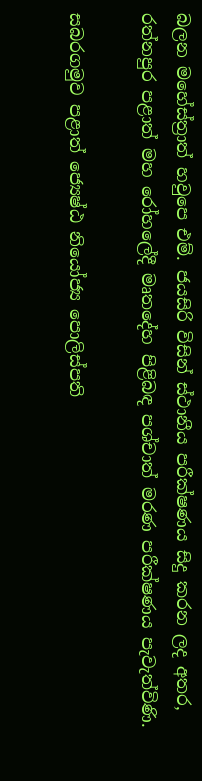බලන මහේස්ත්‍රාත් හවුපෙ එම්. ජයසිරි විසින් ස්ථානීය පරීක්ෂණය සිදු කරන ලද අතර, රත්නපුර පළාත් මහ රෝහලේදී මෘතදේහ පිළිබඳ පශ්චාත් මරණ පරීක්ෂණය පැවැත්විණි.

සබරගමුව පළාත් ජ්‍යෙෂ්ඨ නියෝජ්‍ය පොලිස්පති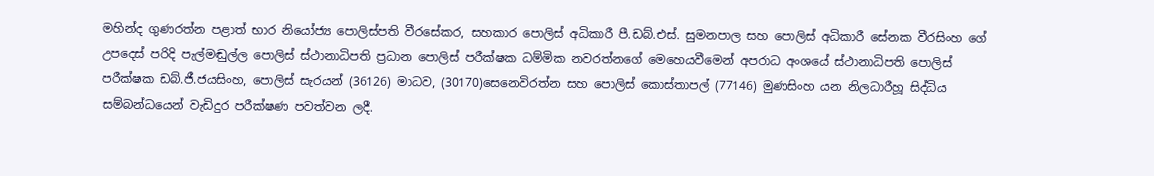මහින්ද ගුණරත්න පළාත් භාර නියෝජ්‍ය පොලිස්පති වීරසේකර, සහකාර පොලිස් අධිකාරී පී.ඩබ්.එස්. සුමනපාල සහ පොලිස් අධිකාරී සේනක වීරසිංහ ගේ උපදෙස් පරිදි පැල්මඬුල්ල පොලිස් ස්ථානාධිපති ප්‍රධාන පොලිස් පරීක්ෂක ධම්මික නවරත්නගේ මෙහෙයවීමෙන් අපරාධ අංශයේ ස්ථානාධිපති පොලිස් පරීක්ෂක ඩබ්.ජී.ජයසිංහ, පොලිස් සැරයන් (36126) මාධව, (30170)සෙනෙවිරත්න සහ පොලිස් කොස්තාපල් (77146) මුණසිංහ යන නිලධාරීහූ සිද්ධිය සම්බන්ධයෙන් වැඩිදුර පරීක්ෂණ පවත්වන ලදී.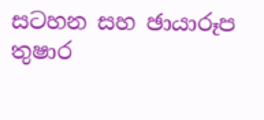සටහන සහ ඡායාරූප
තුෂාර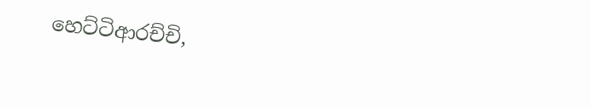හෙට්ටිආරච්චි,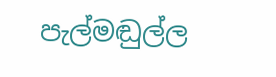පැල්මඬුල්ල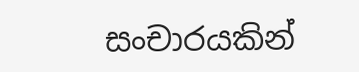සංචාරයකින්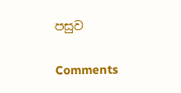පසුව

Comments